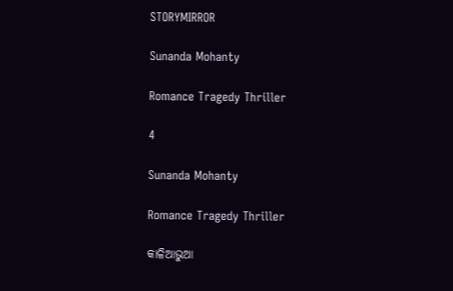STORYMIRROR

Sunanda Mohanty

Romance Tragedy Thriller

4

Sunanda Mohanty

Romance Tragedy Thriller

କାଳିଆଭୁଆ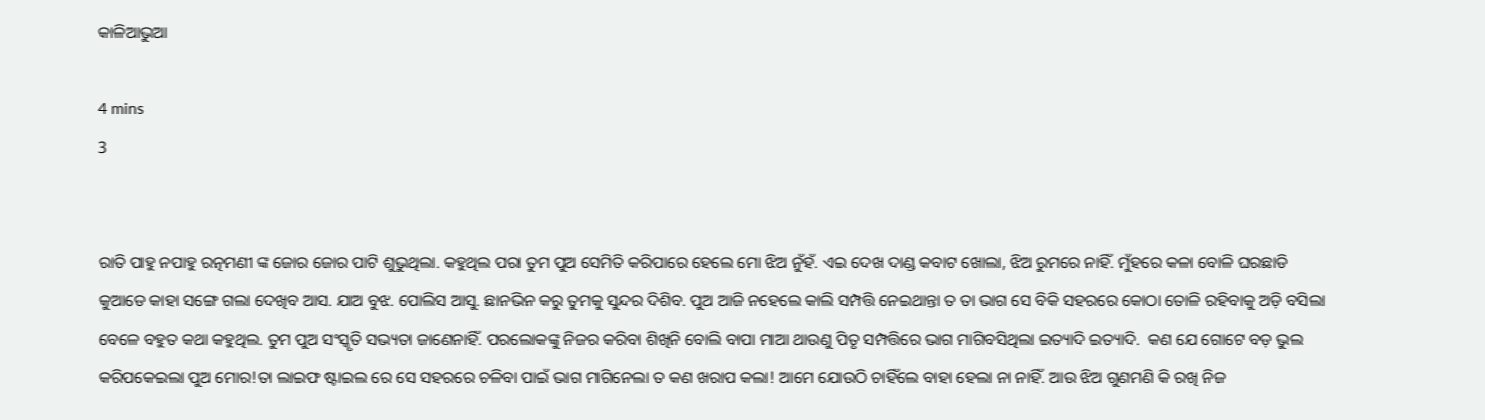କାଳିଆଭୁଆ

4 mins
3


ରାତି ପାହୁ ନପାହୁ ରତ୍ନମଣୀ ଙ୍କ ଜୋର ଜୋର ପାଟି ଶୁଭୁଥିଲା. କହୁଥିଲ ପରା ତୁମ ପୁଅ ସେମିତି କରିପାରେ ହେଲେ ମୋ ଝିଅ ନୁଁହଁ. ଏଇ ଦେଖ ଦାଣ୍ଡ କବାଟ ଖୋଲା, ଝିଅ ରୁମରେ ନାହିଁ. ମୁଁହରେ କଳା ବୋଳି ଘରଛାଡି କୁଆଡେ କାହା ସଙ୍ଗେ ଗଲା ଦେଖିବ ଆସ. ଯାଅ ବୁଝ. ପୋଲିସ ଆସୁ. ଛାନଭିନ କରୁ ତୁମକୁ ସୁନ୍ଦର ଦିଶିବ. ପୁଅ ଆଜି ନହେଲେ କାଲି ସମ୍ପତ୍ତି ନେଇଥାନ୍ତା ତ ତା ଭାଗ ସେ ବିକି ସହରରେ କୋଠା ତୋଳି ରହିବାକୁ ଅଡ଼ି ବସିଲା ବେଳେ ବହୁତ କଥା କହୁଥିଲ. ତୁମ ପୁଅ ସଂସ୍କୃତି ସଭ୍ୟତା ଜାଣେନାହିଁ. ପରଲୋକଙ୍କୁ ନିଜର କରିବା ଶିଖିନି ବୋଲି ବାପା ମାଆ ଥାଉଣୁ ପିତୃ ସମ୍ପତ୍ତିରେ ଭାଗ ମାଗିବସିଥିଲା ଇତ୍ୟାଦି ଇତ୍ୟାଦି.  କଣ ଯେ ଗୋଟେ ବଡ଼ ଭୁଲ କରିପକେଇଲା ପୁଅ ମୋର!ତା ଲାଇଫ ଷ୍ଟାଇଲ ରେ ସେ ସହରରେ ଚଳିବା ପାଇଁ ଭାଗ ମାଗିନେଲା ତ କଣ ଖରାପ କଲା! ଆମେ ଯୋଉଠି ଚାହିଁଲେ ବାହା ହେଲା ନା ନାହିଁ. ଆଉ ଝିଅ ଗୁଣମଣି କି ରଖି ନିଜ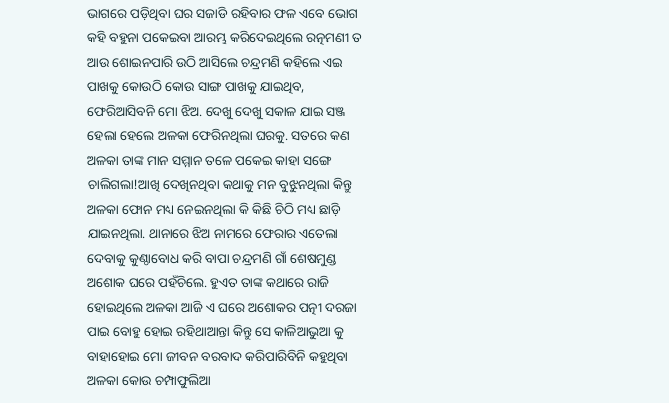ଭାଗରେ ପଡ଼ିଥିବା ଘର ସଜାଡି ରହିବାର ଫଳ ଏବେ ଭୋଗ କହି ବହୁନା ପକେଇବା ଆରମ୍ଭ କରିଦେଇଥିଲେ ରତ୍ନମଣୀ ତ ଆଉ ଶୋଇନପାରି ଉଠି ଆସିଲେ ଚନ୍ଦ୍ରମଣି କହିଲେ ଏଇ ପାଖକୁ କୋଉଠି କୋଉ ସାଙ୍ଗ ପାଖକୁ ଯାଇଥିବ, ଫେରିଆସିବନି ମୋ ଝିଅ. ଦେଖୁ ଦେଖୁ ସକାଳ ଯାଇ ସଞ୍ଜ ହେଲା ହେଲେ ଅଳକା ଫେରିନଥିଲା ଘରକୁ. ସତରେ କଣ ଅଳକା ତାଙ୍କ ମାନ ସମ୍ମାନ ତଳେ ପକେଇ କାହା ସଙ୍ଗେ ଚାଲିଗଲା!ଆଖି ଦେଖିନଥିବା କଥାକୁ ମନ ବୁଝୁନଥିଲା କିନ୍ତୁ ଅଳକା ଫୋନ ମଧ୍ୟ ନେଇନଥିଲା କି କିଛି ଚିଠି ମଧ୍ୟ ଛାଡ଼ି ଯାଇନଥିଲା. ଥାନାରେ ଝିଅ ନାମରେ ଫେରାର ଏତେଲା ଦେବାକୁ କୁଣ୍ଠାବୋଧ କରି ବାପା ଚନ୍ଦ୍ରମଣି ଗାଁ ଶେଷମୁଣ୍ଡ ଅଶୋକ ଘରେ ପହଁଚିଲେ. ହୁଏତ ତାଙ୍କ କଥାରେ ରାଜି ହୋଇଥିଲେ ଅଳକା ଆଜି ଏ ଘରେ ଅଶୋକର ପତ୍ନୀ ଦରଜା ପାଇ ବୋହୁ ହୋଇ ରହିଥାଆନ୍ତା କିନ୍ତୁ ସେ କାଳିଆଭୁଆ କୁ ବାହାହୋଇ ମୋ ଜୀବନ ବରବାଦ କରିପାରିବିନି କହୁଥିବା ଅଳକା କୋଉ ଚମ୍ପାଫୁଲିଆ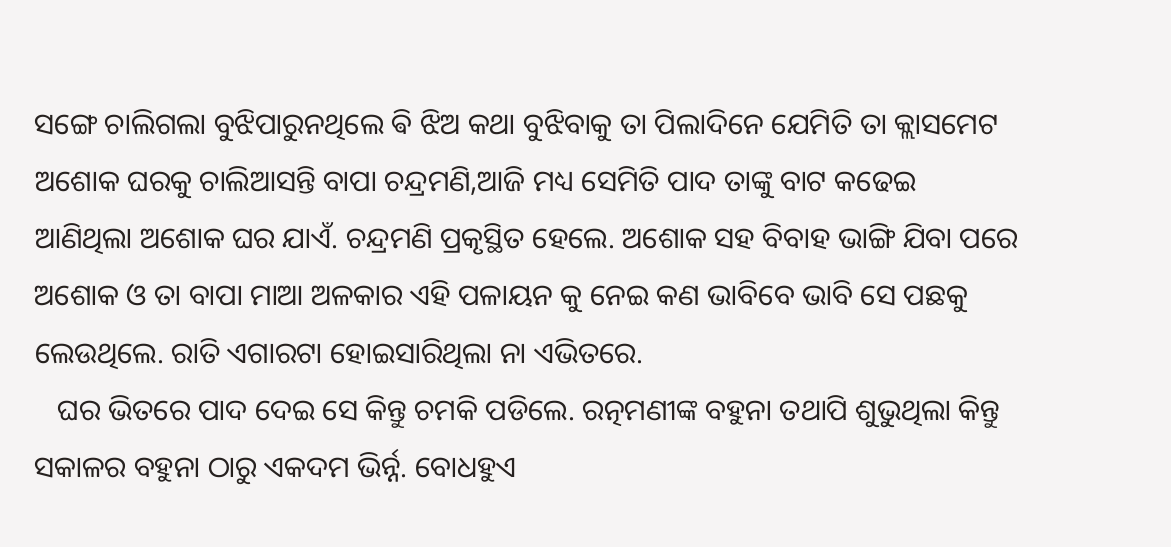ସଙ୍ଗେ ଚାଲିଗଲା ବୁଝିପାରୁନଥିଲେ ଵି ଝିଅ କଥା ବୁଝିବାକୁ ତା ପିଲାଦିନେ ଯେମିତି ତା କ୍ଲାସମେଟ ଅଶୋକ ଘରକୁ ଚାଲିଆସନ୍ତି ବାପା ଚନ୍ଦ୍ରମଣି,ଆଜି ମଧ୍ୟ ସେମିତି ପାଦ ତାଙ୍କୁ ବାଟ କଢେଇ ଆଣିଥିଲା ଅଶୋକ ଘର ଯାଏଁ. ଚନ୍ଦ୍ରମଣି ପ୍ରକୃସ୍ଥିତ ହେଲେ. ଅଶୋକ ସହ ବିବାହ ଭାଙ୍ଗି ଯିବା ପରେ ଅଶୋକ ଓ ତା ବାପା ମାଆ ଅଳକାର ଏହି ପଳାୟନ କୁ ନେଇ କଣ ଭାବିବେ ଭାବି ସେ ପଛକୁ ଲେଉଥିଲେ. ରାତି ଏଗାରଟା ହୋଇସାରିଥିଲା ନା ଏଭିତରେ.
   ଘର ଭିତରେ ପାଦ ଦେଇ ସେ କିନ୍ତୁ ଚମକି ପଡିଲେ. ରତ୍ନମଣୀଙ୍କ ବହୁନା ତଥାପି ଶୁଭୁଥିଲା କିନ୍ତୁ ସକାଳର ବହୁନା ଠାରୁ ଏକଦମ ଭିର୍ନ୍ନ. ବୋଧହୁଏ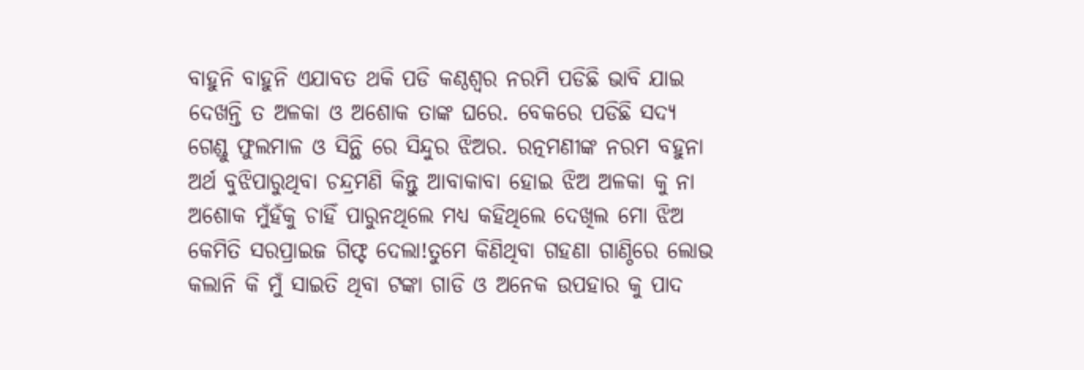ବାହୁନି ବାହୁନି ଏଯାବତ ଥକି ପଡି କଣ୍ଠଶ୍ୱର ନରମି ପଡିଛି ଭାବି ଯାଇ ଦେଖନ୍ତି ତ ଅଳକା ଓ ଅଶୋକ ତାଙ୍କ ଘରେ. ବେକରେ ପଡିଛି ସଦ୍ୟ ଗେଣ୍ଡୁ ଫୁଲମାଳ ଓ ସିନ୍ଥି ରେ ସିନ୍ଦୁର ଝିଅର. ରତ୍ନମଣୀଙ୍କ ନରମ ବହୁନା ଅର୍ଥ ବୁଝିପାରୁଥିବା ଚନ୍ଦ୍ରମଣି କିନ୍ତୁ ଆବାକାବା ହୋଇ ଝିଅ ଅଳକା କୁ ନା ଅଶୋକ ମୁଁହଁକୁ ଚାହିଁ ପାରୁନଥିଲେ ମଧ୍ୟ କହିଥିଲେ ଦେଖିଲ ମୋ ଝିଅ କେମିତି ସରପ୍ରାଇଜ ଗିଫ୍ଟ ଦେଲା!ତୁମେ କିଣିଥିବା ଗହଣା ଗାଣ୍ଠିରେ ଲୋଭ କଲାନି କି ମୁଁ ସାଇତି ଥିବା ଟଙ୍କା ଗାଡି ଓ ଅନେକ ଉପହାର କୁ ପାଦ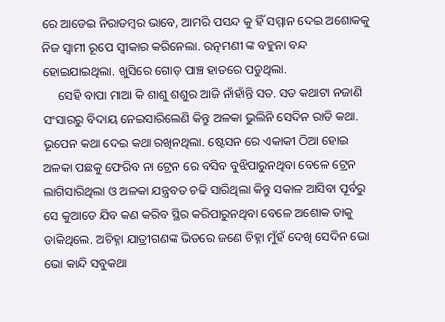ରେ ଆଡେଇ ନିରାଡମ୍ବର ଭାବେ, ଆମରି ପସନ୍ଦ କୁ ହିଁ ସମ୍ମାନ ଦେଇ ଅଶୋକକୁ ନିଜ ସ୍ୱାମୀ ରୂପେ ସ୍ୱୀକାର କରିନେଲା. ରତ୍ନମଣୀ ଙ୍କ ବହୁନା ବନ୍ଦ ହୋଇଯାଇଥିଲା. ଖୁସିରେ ଗୋଡ଼ ପାଞ୍ଚ ହାତରେ ପଡୁଥିଲା.
     ସେହି ବାପା ମାଆ କି ଶାଶୁ ଶଶୁର ଆଜି ନାଁହାଁନ୍ତି ସତ. ସତ କଥାଟା ନଜାଣି ସଂସାରରୁ ବିଦାୟ ନେଇସାରିଲେଣି କିନ୍ତୁ ଅଳକା ଭୁଲିନି ସେଦିନ ରାତି କଥା. ଭୂପେନ କଥା ଦେଇ କଥା ରଖିନଥିଲା. ଷ୍ଟେସନ ରେ ଏକାକୀ ଠିଆ ହୋଇ ଅଳକା ପଛକୁ ଫେରିବ ନା ଟ୍ରେନ ରେ ବସିବ ବୁଝିପାରୁନଥିବା ବେଳେ ଟ୍ରେନ ଲାଗିସାରିଥିଲା ଓ ଅଳକା ଯନ୍ତ୍ରବତ ଚଢି ସାରିଥିଲା କିନ୍ତୁ ସକାଳ ଆସିବା ପୂର୍ବରୁ ସେ କୁଆଡେ ଯିବ କଣ କରିବ ସ୍ଥିର କରିପାରୁନଥିବା ବେଳେ ଅଶୋକ ତାକୁ ଡାକିଥିଲେ. ଅଚିହ୍ନା ଯାତ୍ରୀଗଣଙ୍କ ଭିତରେ ଜଣେ ଚିହ୍ନା ମୁଁହଁ ଦେଖି ସେଦିନ ଭୋ ଭୋ କାନ୍ଦି ସବୁକଥା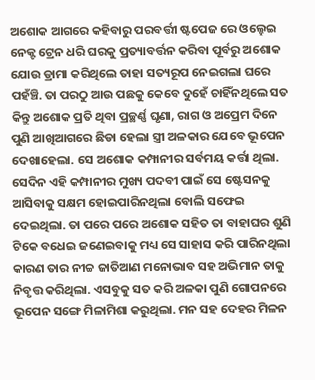ଅଶୋକ ଆଗରେ କହିବାରୁ ପରବର୍ତ୍ତୀ ଷ୍ଟପେଜ ରେ ଓଲ୍ହେଇ ନେକ୍ଟ ଟ୍ରେନ ଧରି ଘରକୁ ପ୍ରତ୍ୟାବର୍ତ୍ତନ କରିବା ପୂର୍ବରୁ ଅଶୋକ ଯୋଉ ଡ୍ରାମା କରିଥିଲେ ତାହା ସତ୍ୟରୂପ ନେଇଗଲା ଘରେ ପହଁଞ୍ଚି. ତା ପରଠୁ ଆଉ ପଛକୁ କେବେ ଦୁହେଁ ଚାହିଁନଥିଲେ ସତ କିନ୍ତୁ ଅଶୋକ ପ୍ରତି ଥିବା ପ୍ରଚ୍ଛର୍ଣ୍ଣ ଘୃଣା, ରାଗ ଓ ଅପ୍ରେମ ଦିନେ ପୁଣି ଆଖିଆଗରେ ଛିଡା ହେଲା ସ୍ତ୍ରୀ ଅଳକାର ଯେବେ ଭୂପେନ ଦେଖାହେଲା. ସେ ଅଶୋକ କମ୍ପାନୀର ସର୍ବମୟ କର୍ତ୍ତା ଥିଲା. ସେଦିନ ଏହି କମ୍ପାନୀର ମୁଖ୍ୟ ପଦବୀ ପାଇଁ ସେ ଷ୍ଟେସନକୁ ଆସିବାକୁ ସକ୍ଷମ ହୋଇପାରିନଥିଲା ବୋଲି ସଫେଇ ଦେଇଥିଲା. ତା ପରେ ପରେ ଅଶୋକ ସହିତ ତା ବାହାଘର ଶୁଣି ଟିକେ ବଧେଇ ଜଣେଇବାକୁ ମଧ୍ୟ ସେ ସାହାସ କରି ପାରିନଥିଲା କାରଣ ତାର ନୀଚ୍ଚ ଜାତିଆଣ ମନୋଭାବ ସହ ଅଭିମାନ ତାକୁ ନିବୃତ୍ତ କରିଥିଲା. ଏସବୁକୁ ସତ କରି ଅଳକା ପୁଣି ଗୋପନରେ ଭୂପେନ ସଙ୍ଗେ ମିଳାମିଶା କରୁଥିଲା. ମନ ସହ ଦେହର ମିଳନ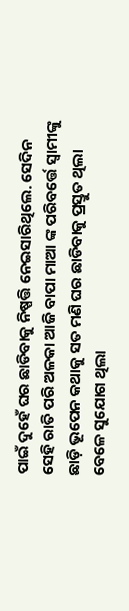ପାଇଁ ଦୁହେଁ ଘର ଛାଡିବାକୁ ନିଷ୍ପତ୍ତି ନେଇସାରିଥିଲେ. ସେଦିନ ସେହି ରାତି ପରି ଅଳକା ଆଜି ବାପା ମାଆ ଙ୍କ ପରିବର୍ତ୍ତେ ସ୍ୱାମୀଙ୍କୁ ଛାଡ଼ି ଭୂପେନ କଥାକୁ ସତ ମଣି ଘର ଛାଡିବାକୁ ପ୍ରସ୍ତୁତ ଥିଲା ବେଳେ ସୁଯୋଗ ଥିଲା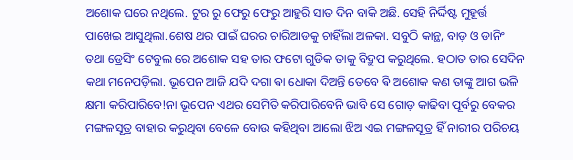ଅଶୋକ ଘରେ ନଥିଲେ. ଟୁର ରୁ ଫେରୁ ଫେରୁ ଆହୁରି ସାତ ଦିନ ବାକି ଅଛି. ସେହି ନିର୍ଦ୍ଦିଷ୍ଟ ମୁହୂର୍ତ୍ତ ପାଖେଇ ଆସୁଥିଲା.ଶେଷ ଥର ପାଇଁ ଘରର ଚାରିଆଡକୁ ଚାହିଁଲା ଅଳକା. ସବୁଠି କାନ୍ଥ, ବାଡ଼ ଓ ଡାନିଂ ତଥା ଡ୍ରେସିଂ ଟେବୁଲ ରେ ଅଶୋକ ସହ ତାର ଫଟୋ ଗୁଡିକ ତାକୁ ବିଦ୍ରୁପ କରୁଥିଲେ. ହଠାତ ତାର ସେଦିନ କଥା ମନେପଡ଼ିଲା. ଭୂପେନ ଆଜି ଯଦି ଦଗା ଵା ଧୋକା ଦିଅନ୍ତି ତେବେ ଵି ଅଶୋକ କଣ ତାଙ୍କୁ ଆଗ ଭଳି କ୍ଷମା କରିପାରିବେ!ନା ଭୂପେନ ଏଥର ସେମିତି କରିପାରିବେନି ଭାବି ସେ ଗୋଡ଼ କାଢିବା ପୂର୍ବରୁ ବେକର ମଙ୍ଗଳସୂତ୍ର ବାହାର କରୁଥିବା ବେଳେ ବୋଉ କହିଥିବା ଆଲୋ ଝିଅ ଏଇ ମଙ୍ଗଳସୂତ୍ର ହିଁ ନାରୀର ପରିଚୟ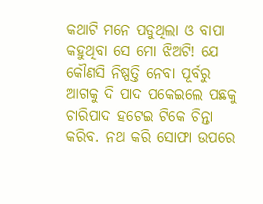କଥାଟି ମନେ ପଡୁଥିଲା ଓ ବାପା କହୁଥିବା ସେ ମୋ ଝିଅଟି! ଯେ କୌଣସି ନିଷ୍ପତ୍ତି ନେବା ପୂର୍ବରୁ ଆଗକୁ ଦି ପାଦ ପକେଇଲେ ପଛକୁ ଚାରିପାଦ ହଟେଇ ଟିକେ ଚିନ୍ତା କରିବ. ନଥ କରି ସୋଫା ଉପରେ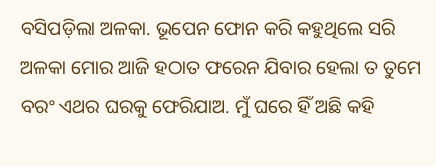ବସିପଡ଼ିଲା ଅଳକା. ଭୂପେନ ଫୋନ କରି କହୁଥିଲେ ସରି ଅଳକା ମୋର ଆଜି ହଠାତ ଫରେନ ଯିବାର ହେଲା ତ ତୁମେ ବରଂ ଏଥର ଘରକୁ ଫେରିଯାଅ. ମୁଁ ଘରେ ହିଁ ଅଛି କହି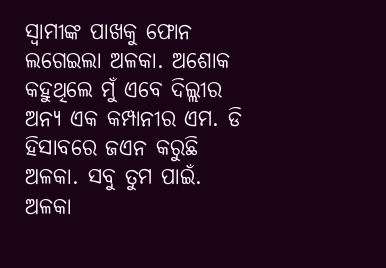ସ୍ୱାମୀଙ୍କ ପାଖକୁ ଫୋନ ଲଗେଇଲା ଅଳକା. ଅଶୋକ କହୁଥିଲେ ମୁଁ ଏବେ ଦିଲ୍ଲୀର ଅନ୍ୟ ଏକ କମ୍ପାନୀର ଏମ. ଡି ହିସାବରେ ଜଏନ କରୁଛି ଅଳକା. ସବୁ ତୁମ ପାଇଁ. ଅଳକା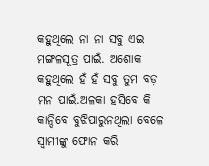କହୁଥିଲେ ନା ନା ସବୁ ଏଇ ମଙ୍ଗଳସୂତ୍ର ପାଇଁ. ଅଶୋକ କହୁଥିଲେ ହଁ ହଁ ସବୁ ତୁମ ବଡ଼ ମନ ପାଇଁ.ଅଳକା ହସିବେ କି କାନ୍ଦିବେ ବୁଝିପାରୁନଥିଲା ବେଳେ ସ୍ୱାମୀଙ୍କୁ ଫୋନ କରି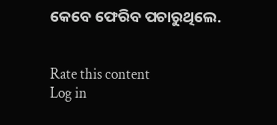କେବେ ଫେରିବ ପଚାରୁଥିଲେ.


Rate this content
Log in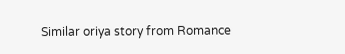Similar oriya story from Romance